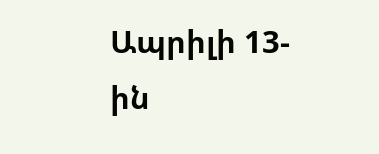Ապրիլի 13-ին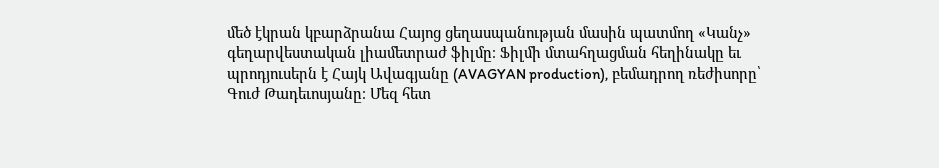մեծ էկրան կբարձրանա Հայոց ցեղասպանության մասին պատմող «Կանչ» գեղարվեստական լիամետրաժ ֆիլմը։ Ֆիլմի մտահղացման հեղինակը եւ պրոդյուսերն է Հայկ Ավագյանը (AVAGYAN production), բեմադրող ռեժիսորը՝ Գուժ Թադեւոսյանը։ Մեզ հետ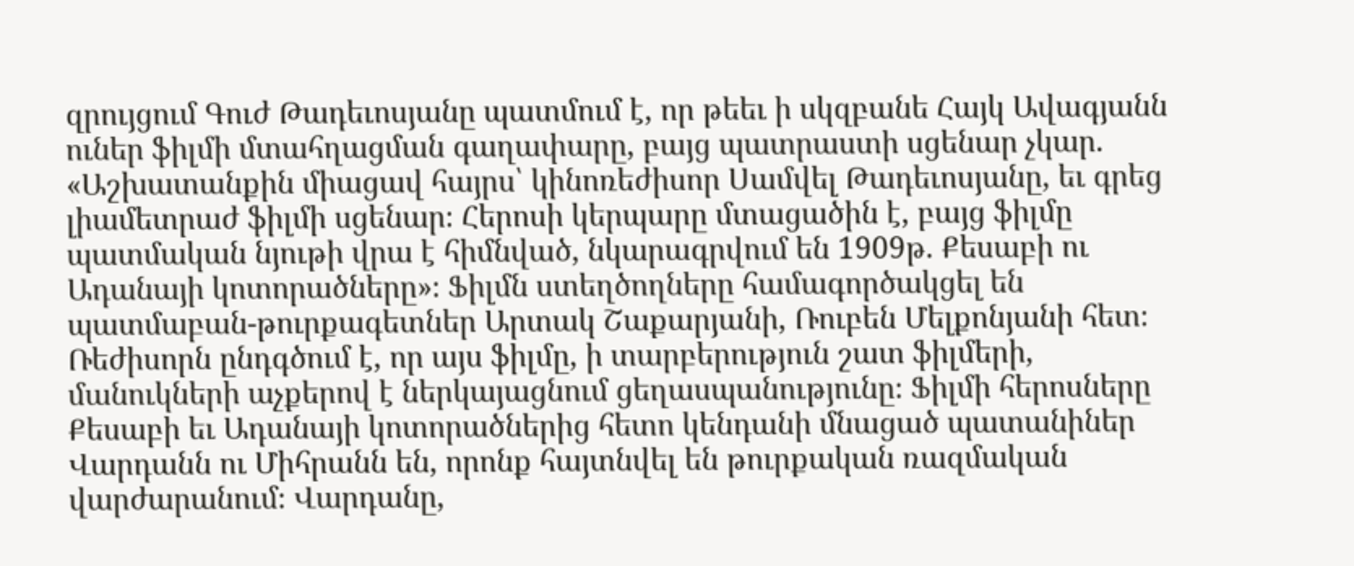զրույցում Գուժ Թադեւոսյանը պատմում է, որ թեեւ ի սկզբանե Հայկ Ավագյանն ուներ ֆիլմի մտահղացման գաղափարը, բայց պատրաստի սցենար չկար. «Աշխատանքին միացավ հայրս՝ կինոռեժիսոր Սամվել Թադեւոսյանը, եւ գրեց լիամետրաժ ֆիլմի սցենար։ Հերոսի կերպարը մտացածին է, բայց ֆիլմը պատմական նյութի վրա է հիմնված, նկարագրվում են 1909թ. Քեսաբի ու Ադանայի կոտորածները»։ Ֆիլմն ստեղծողները համագործակցել են պատմաբան-թուրքագետներ Արտակ Շաքարյանի, Ռուբեն Մելքոնյանի հետ։
Ռեժիսորն ընդգծում է, որ այս ֆիլմը, ի տարբերություն շատ ֆիլմերի, մանուկների աչքերով է ներկայացնում ցեղասպանությունը։ Ֆիլմի հերոսները Քեսաբի եւ Ադանայի կոտորածներից հետո կենդանի մնացած պատանիներ Վարդանն ու Միհրանն են, որոնք հայտնվել են թուրքական ռազմական վարժարանում։ Վարդանը,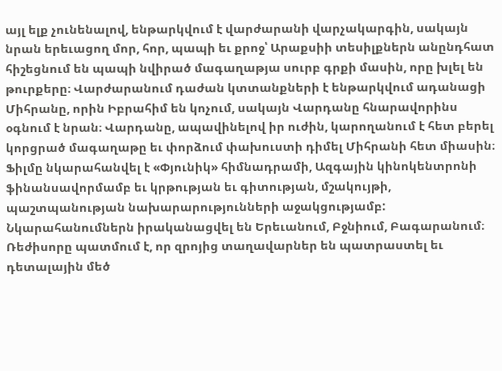այլ ելք չունենալով, ենթարկվում է վարժարանի վարչակարգին, սակայն նրան երեւացող մոր, հոր, պապի եւ քրոջ՝ Արաքսիի տեսիլքներն անընդհատ հիշեցնում են պապի նվիրած մագաղաթյա սուրբ գրքի մասին, որը խլել են թուրքերը։ Վարժարանում դաժան կտտանքների է ենթարկվում ադանացի Միհրանը, որին Իբրահիմ են կոչում, սակայն Վարդանը հնարավորինս օգնում է նրան։ Վարդանը, ապավինելով իր ուժին, կարողանում է հետ բերել կորցրած մագաղաթը եւ փորձում փախուստի դիմել Միհրանի հետ միասին։
Ֆիլմը նկարահանվել է «Փյունիկ» հիմնադրամի, Ազգային կինոկենտրոնի ֆինանսավորմամբ եւ կրթության եւ գիտության, մշակույթի, պաշտպանության նախարարությունների աջակցությամբ: Նկարահանումներն իրականացվել են Երեւանում, Բջնիում, Բագարանում։ Ռեժիսորը պատմում է, որ զրոյից տաղավարներ են պատրաստել եւ դետալային մեծ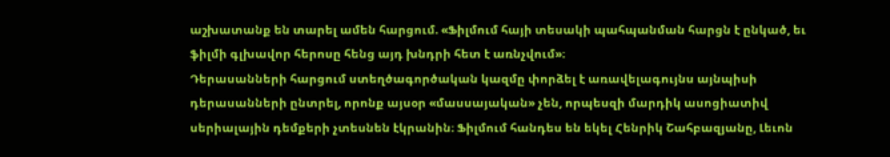աշխատանք են տարել ամեն հարցում. «Ֆիլմում հայի տեսակի պահպանման հարցն է ընկած, եւ ֆիլմի գլխավոր հերոսը հենց այդ խնդրի հետ է առնչվում»։
Դերասանների հարցում ստեղծագործական կազմը փորձել է առավելագույնս այնպիսի դերասանների ընտրել, որոնք այսօր «մասսայական» չեն, որպեսզի մարդիկ ասոցիատիվ սերիալային դեմքերի չտեսնեն էկրանին։ Ֆիլմում հանդես են եկել Հենրիկ Շահբազյանը, Լեւոն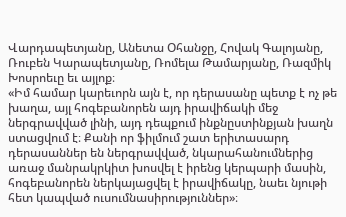Վարդապետյանը, Անետա Օհանջը, Հովակ Գալոյանը, Ռուբեն Կարապետյանը, Ռոմելա Թամարյանը, Ռազմիկ Խոսրոեւը եւ այլոք։
«Իմ համար կարեւորն այն է, որ դերասանը պետք է ոչ թե խաղա, այլ հոգեբանորեն այդ իրավիճակի մեջ ներգրավված լինի, այդ դեպքում ինքնըստինքյան խաղն ստացվում է։ Քանի որ ֆիլմում շատ երիտասարդ դերասաններ են ներգրավված, նկարահանումներից առաջ մանրակրկիտ խոսվել է իրենց կերպարի մասին, հոգեբանորեն ներկայացվել է իրավիճակը, նաեւ նյութի հետ կապված ուսումնասիրություններ»։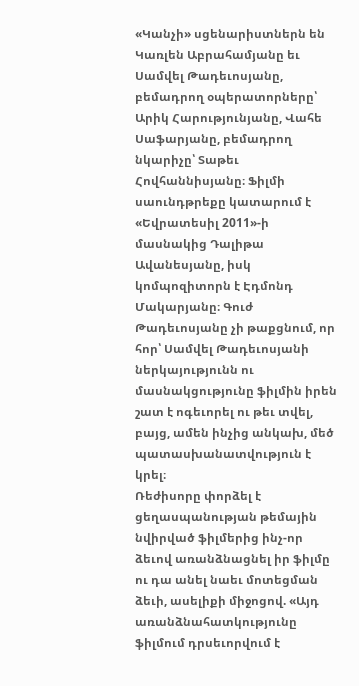«Կանչի» սցենարիստներն են Կառլեն Աբրահամյանը եւ Սամվել Թադեւոսյանը, բեմադրող օպերատորները՝ Արիկ Հարությունյանը, Վահե Սաֆարյանը, բեմադրող նկարիչը՝ Տաթեւ Հովհաննիսյանը։ Ֆիլմի սաունդթրեքը կատարում է «Եվրատեսիլ 2011»-ի մասնակից Դալիթա Ավանեսյանը, իսկ կոմպոզիտորն է Էդմոնդ Մակարյանը։ Գուժ Թադեւոսյանը չի թաքցնում, որ հոր՝ Սամվել Թադեւոսյանի ներկայությունն ու մասնակցությունը ֆիլմին իրեն շատ է ոգեւորել ու թեւ տվել, բայց, ամեն ինչից անկախ, մեծ պատասխանատվություն է կրել։
Ռեժիսորը փորձել է ցեղասպանության թեմային նվիրված ֆիլմերից ինչ-որ ձեւով առանձնացնել իր ֆիլմը ու դա անել նաեւ մոտեցման ձեւի, ասելիքի միջոցով. «Այդ առանձնահատկությունը ֆիլմում դրսեւորվում է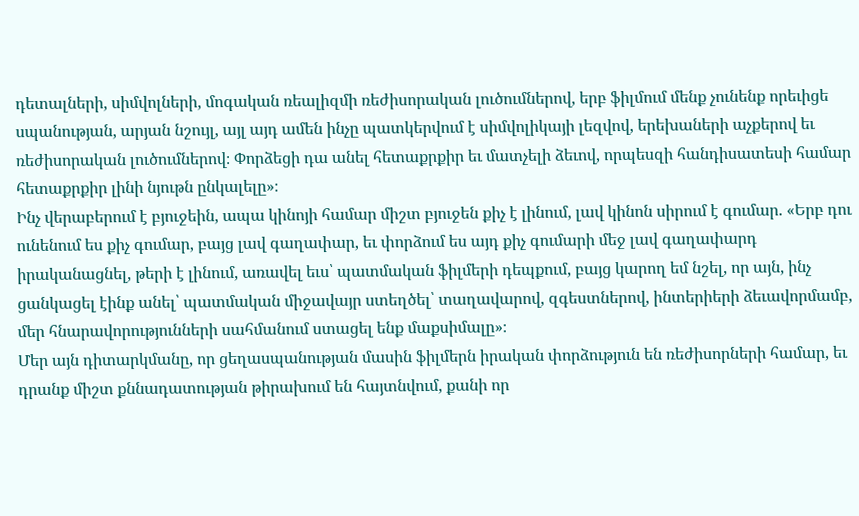դետալների, սիմվոլների, մոգական ռեալիզմի ռեժիսորական լուծումներով, երբ ֆիլմում մենք չունենք որեւիցե սպանության, արյան նշույլ, այլ այդ ամեն ինչը պատկերվում է սիմվոլիկայի լեզվով, երեխաների աչքերով եւ ռեժիսորական լուծումներով։ Փորձեցի դա անել հետաքրքիր եւ մատչելի ձեւով, որպեսզի հանդիսատեսի համար հետաքրքիր լինի նյութն ընկալելը»։
Ինչ վերաբերում է բյուջեին, ապա կինոյի համար միշտ բյուջեն քիչ է լինում, լավ կինոն սիրում է գումար. «Երբ դու ունենում ես քիչ գումար, բայց լավ գաղափար, եւ փորձում ես այդ քիչ գումարի մեջ լավ գաղափարդ իրականացնել, թերի է լինում, առավել եւս՝ պատմական ֆիլմերի դեպքում, բայց կարող եմ նշել, որ այն, ինչ ցանկացել էինք անել՝ պատմական միջավայր ստեղծել՝ տաղավարով, զգեստներով, ինտերիերի ձեւավորմամբ, մեր հնարավորությունների սահմանում ստացել ենք մաքսիմալը»։
Մեր այն դիտարկմանը, որ ցեղասպանության մասին ֆիլմերն իրական փորձություն են ռեժիսորների համար, եւ դրանք միշտ քննադատության թիրախում են հայտնվում, քանի որ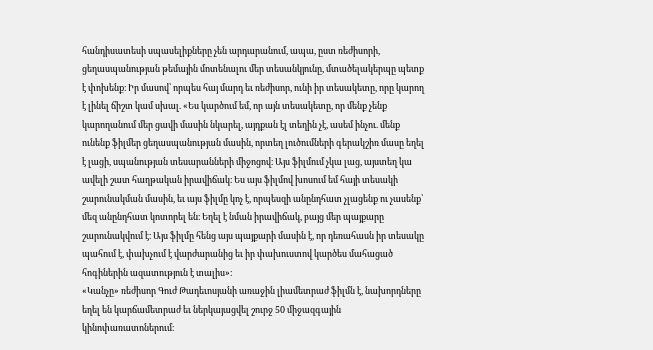հանդիսատեսի սպասելիքները չեն արդարանում, ապա, ըստ ռեժիսորի, ցեղասպանության թեմային մոտենալու մեր տեսանկյունը, մտածելակերպը պետք է փոխենք։ Իր մասով՝ որպես հայ մարդ եւ ռեժիսոր, ունի իր տեսակետը, որը կարող է լինել ճիշտ կամ սխալ. «Ես կարծում եմ, որ այն տեսակետը, որ մենք չենք կարողանում մեր ցավի մասին նկարել, այդքան էլ տեղին չէ, ասեմ ինչու. մենք ունենք ֆիլմեր ցեղասպանության մասին, որտեղ լուծումների գերակշիռ մասը եղել է լացի, սպանության տեսարանների միջոցով։ Այս ֆիլմում չկա լաց, այստեղ կա ավելի շատ հաղթական իրավիճակ։ Ես այս ֆիլմով խոսում եմ հայի տեսակի շարունակման մասին, եւ այս ֆիլմը կոչ է, որպեսզի անընդհատ չլացենք ու չասենք՝ մեզ անընդհատ կոտորել են։ Եղել է նման իրավիճակ, բայց մեր պայքարը շարունակվում է։ Այս ֆիլմը հենց այս պայքարի մասին է, որ դեռահասն իր տեսակը պահում է, փախչում է վարժարանից եւ իր փախուստով կարծես մահացած հոգիներին ազատություն է տալիս»։
«Կանչը» ռեժիսոր Գուժ Թադեւոսյանի առաջին լիամետրաժ ֆիլմն է, նախորդները եղել են կարճամետրաժ եւ ներկայացվել շուրջ 50 միջազգային կինոփառատոներում։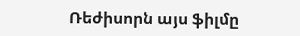Ռեժիսորն այս ֆիլմը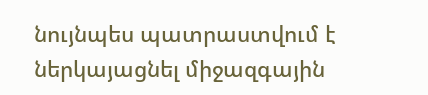նույնպես պատրաստվում է ներկայացնել միջազգային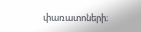փառատոների։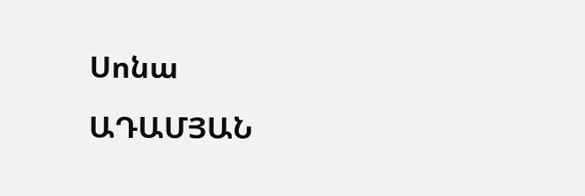Սոնա
ԱԴԱՄՅԱՆ